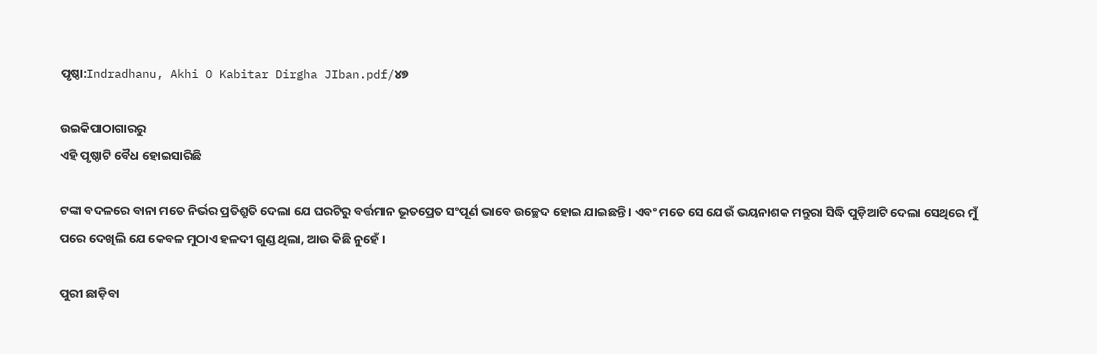ପୃଷ୍ଠା:Indradhanu, Akhi O Kabitar Dirgha JIban.pdf/୪୭

ଉଇକିପାଠାଗାର‌ରୁ
ଏହି ପୃଷ୍ଠାଟି ବୈଧ ହୋଇସାରିଛି

ଟଙ୍କା ବଦଳରେ ବାନା ମତେ ନିର୍ଭର ପ୍ରତିଶ୍ରୁତି ଦେଲା ଯେ ଘରଟିରୁ ବର୍ତ୍ତମାନ ଭୂତପ୍ରେତ ସଂପୂର୍ଣ ଭାବେ ଉଚ୍ଛେଦ ହୋଇ ଯାଇଛନ୍ତି । ଏବଂ ମତେ ସେ ଯେଉଁ ଭୟନାଶକ ମନ୍ତୁରା ସିଦ୍ଧି ପୁଡ଼ିଆଟି ଦେଲା ସେଥିରେ ମୁଁ ପରେ ଦେଖିଲି ଯେ କେବଳ ମୁଠାଏ ହଳଦୀ ଗୁଣ୍ଡ ଥିଲା, ଆଉ କିଛି ନୁହେଁ ।

ପୁରୀ ଛାଡ଼ିବା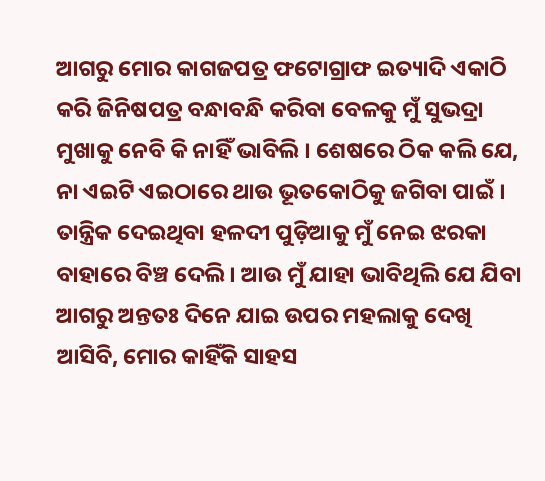ଆଗରୁ ମୋର କାଗଜପତ୍ର ଫଟୋଗ୍ରାଫ ଇତ୍ୟାଦି ଏକାଠି କରି ଜିନିଷପତ୍ର ବନ୍ଧାବନ୍ଧି କରିବା ବେଳକୁ ମୁଁ ସୁଭଦ୍ରା ମୁଖାକୁ ନେବି କି ନାହିଁ ଭାବିଲି । ଶେଷରେ ଠିକ କଲି ଯେ, ନା ଏଇଟି ଏଇଠାରେ ଥାଉ ଭୂତକୋଠିକୁ ଜଗିବା ପାଇଁ । ତାନ୍ତ୍ରିକ ଦେଇଥିବା ହଳଦୀ ପୁଡ଼ିଆକୁ ମୁଁ ନେଇ ଝରକା ବାହାରେ ବିଞ୍ଚ ଦେଲି । ଆଉ ମୁଁ ଯାହା ଭାବିଥିଲି ଯେ ଯିବା ଆଗରୁ ଅନ୍ତତଃ ଦିନେ ଯାଇ ଉପର ମହଲାକୁ ଦେଖି ଆସିବି, ମୋର କାହିଁକି ସାହସ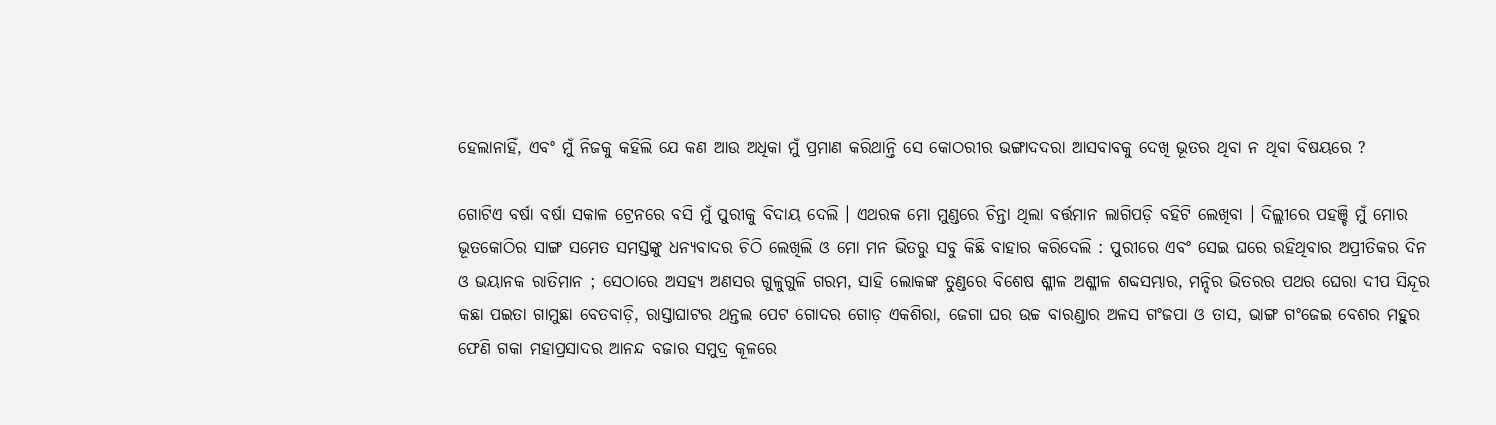ହେଲାନାହିଁ, ଏବଂ ମୁଁ ନିଜକୁ କହିଲି ଯେ କଣ ଆଉ ଅଧିକା ମୁଁ ପ୍ରମାଣ କରିଥାନ୍ତି ସେ କୋଠରୀର ଭଙ୍ଗାଦଦରା ଆସବାବକୁ ଦେଖି ଭୂତର ଥିବା ନ ଥିବା ବିଷୟରେ ?

ଗୋଟିଏ ବର୍ଷା ବର୍ଷା ସକାଳ ଟ୍ରେନରେ ବସି ମୁଁ ପୁରୀକୁ ବିଦାୟ ଦେଲି । ଏଥରକ ମୋ ମୁଣ୍ଡରେ ଚିନ୍ତା ଥିଲା ବର୍ତ୍ତମାନ ଲାଗିପଡ଼ି ବହିଟି ଲେଖିବା । ଦିଲ୍ଲୀରେ ପହଞ୍ଚି ମୁଁ ମୋର ଭୂତକୋଠିର ସାଙ୍ଗ ସମେତ ସମସ୍ତଙ୍କୁ ଧନ୍ୟବାଦର ଚିଠି ଲେଖିଲି ଓ ମୋ ମନ ଭିତରୁ ସବୁ କିଛି ବାହାର କରିଦେଲି : ପୁରୀରେ ଏବଂ ସେଇ ଘରେ ରହିଥିବାର ଅପ୍ରୀତିକର ଦିନ ଓ ଭୟାନକ ରାତିମାନ ; ସେଠାରେ ଅସହ୍ୟ ଅଣସର ଗୁଳୁଗୁଳି ଗରମ, ସାହି ଲୋକଙ୍କ ତୁଣ୍ଡରେ ବିଶେଷ ଶ୍ଳୀଳ ଅଶ୍ଳୀଳ ଶବ୍ଦସମ୍ଭାର, ମନ୍ଦିର ଭିତରର ପଥର ଘେରା ଦୀପ ସିନ୍ଦୂର କଛା ପଇତା ଗାମୁଛା ବେତବାଡ଼ି, ରାସ୍ତାଘାଟର ଥନ୍ତଲ ପେଟ ଗୋଦର ଗୋଡ଼ ଏକଶିରା, ଜେଗା ଘର ଉଚ୍ଚ ବାରଣ୍ଡାର ଅଳସ ଗଂଜପା ଓ ତାସ, ଭାଙ୍ଗ ଗଂଜେଇ ବେଶର ମହୁର ଫେଣି ଗକା ମହାପ୍ରସାଦର ଆନନ୍ଦ ବଜାର ସମୁଦ୍ର କୂଳରେ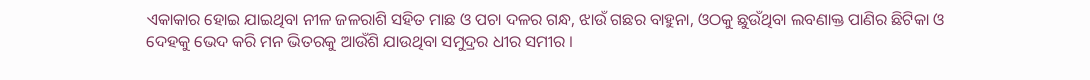ଏକାକାର ହୋଇ ଯାଇଥିବା ନୀଳ ଜଳରାଶି ସହିତ ମାଛ ଓ ପଚା ଦଳର ଗନ୍ଧ, ଝାଉଁ ଗଛର ବାହୁନା, ଓଠକୁ ଛୁଉଁଥିବା ଲବଣାକ୍ତ ପାଣିର ଛିଟିକା ଓ ଦେହକୁ ଭେଦ କରି ମନ ଭିତରକୁ ଆଉଁଶି ଯାଉଥିବା ସମୁଦ୍ରର ଧୀର ସମୀର ।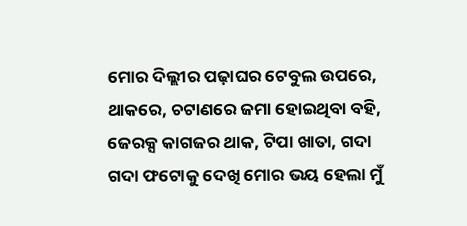ମୋର ଦିଲ୍ଲୀର ପଢ଼ାଘର ଟେବୁଲ ଉପରେ, ଥାକରେ, ଚଟାଣରେ ଜମା ହୋଇଥିବା ବହି, ଜେରକ୍ସ କାଗଜର ଥାକ, ଟିପା ଖାତା, ଗଦା ଗଦା ଫଟୋକୁ ଦେଖି ମୋର ଭୟ ହେଲା ମୁଁ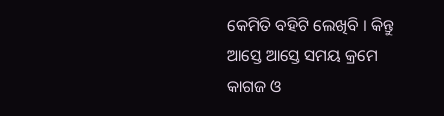କେମିତି ବହିଟି ଲେଖିବି । କିନ୍ତୁ ଆସ୍ତେ ଆସ୍ତେ ସମୟ କ୍ରମେ କାଗଜ ଓ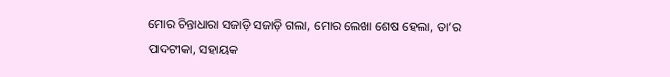ମୋର ଚିନ୍ତାଧାରା ସଜାଡ଼ି ସଜାଡ଼ି ଗଲା, ମୋର ଲେଖା ଶେଷ ହେଲା, ତା’ର ପାଦଟୀକା, ସହାୟକ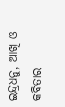ଇନ୍ଦ୍ରଧନୁ, ଆଖି ଓ କବିତାର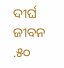ଦୀର୍ଘ ଜୀବନ .୫୦